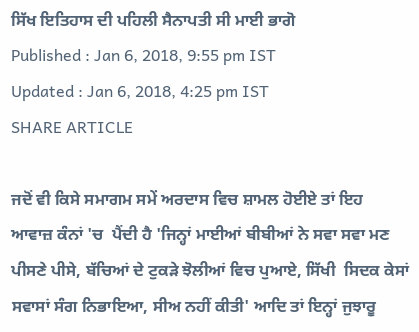ਸਿੱਖ ਇਤਿਹਾਸ ਦੀ ਪਹਿਲੀ ਸੈਨਾਪਤੀ ਸੀ ਮਾਈ ਭਾਗੋ
Published : Jan 6, 2018, 9:55 pm IST
Updated : Jan 6, 2018, 4:25 pm IST
SHARE ARTICLE

ਜਦੋਂ ਵੀ ਕਿਸੇ ਸਮਾਗਮ ਸਮੇਂ ਅਰਦਾਸ ਵਿਚ ਸ਼ਾਮਲ ਹੋਈਏ ਤਾਂ ਇਹ ਆਵਾਜ਼ ਕੰਨਾਂ 'ਚ  ਪੈਂਦੀ ਹੈ 'ਜਿਨ੍ਹਾਂ ਮਾਈਆਂ ਬੀਬੀਆਂ ਨੇ ਸਵਾ ਸਵਾ ਮਣ ਪੀਸਣੇ ਪੀਸੇ, ਬੱਚਿਆਂ ਦੇ ਟੁਕੜੇ ਝੋਲੀਆਂ ਵਿਚ ਪੁਆਏ, ਸਿੱਖੀ  ਸਿਦਕ ਕੇਸਾਂ ਸਵਾਸਾਂ ਸੰਗ ਨਿਭਾਇਆ, ਸੀਅ ਨਹੀਂ ਕੀਤੀ' ਆਦਿ ਤਾਂ ਇਨ੍ਹਾਂ ਜੁਝਾਰੂ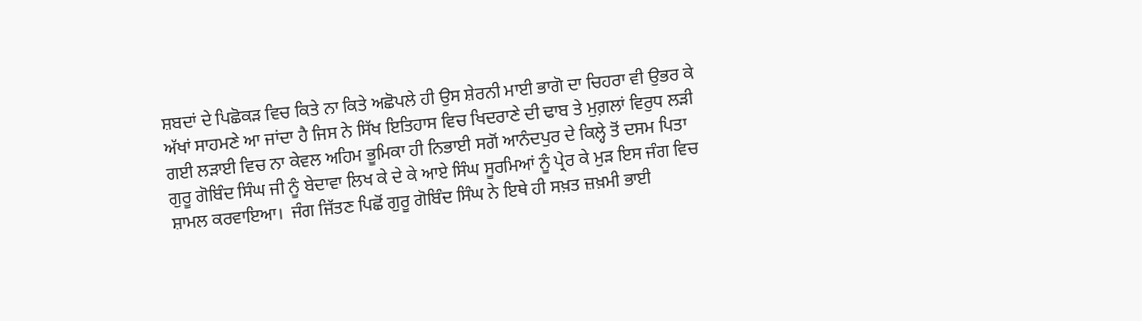ਸ਼ਬਦਾਂ ਦੇ ਪਿਛੋਕੜ ਵਿਚ ਕਿਤੇ ਨਾ ਕਿਤੇ ਅਛੋਪਲੇ ਹੀ ਉਸ ਸ਼ੇਰਨੀ ਮਾਈ ਭਾਗੋ ਦਾ ਚਿਹਰਾ ਵੀ ਉਭਰ ਕੇ ਅੱਖਾਂ ਸਾਹਮਣੇ ਆ ਜਾਂਦਾ ਹੈ ਜਿਸ ਨੇ ਸਿੱਖ ਇਤਿਹਾਸ ਵਿਚ ਖਿਦਰਾਣੇ ਦੀ ਢਾਬ ਤੇ ਮੁਗ਼ਲਾਂ ਵਿਰੁਧ ਲੜੀ ਗਈ ਲੜਾਈ ਵਿਚ ਨਾ ਕੇਵਲ ਅਹਿਮ ਭੂਮਿਕਾ ਹੀ ਨਿਭਾਈ ਸਗੋਂ ਆਨੰਦਪੁਰ ਦੇ ਕਿਲ੍ਹੇ ਤੋਂ ਦਸਮ ਪਿਤਾ ਗੁਰੂ ਗੋਬਿੰਦ ਸਿੰਘ ਜੀ ਨੂੰ ਬੇਦਾਵਾ ਲਿਖ ਕੇ ਦੇ ਕੇ ਆਏ ਸਿੰਘ ਸੂਰਮਿਆਂ ਨੂੰ ਪ੍ਰੇਰ ਕੇ ਮੁੜ ਇਸ ਜੰਗ ਵਿਚ ਸ਼ਾਮਲ ਕਰਵਾਇਆ।  ਜੰਗ ਜਿੱਤਣ ਪਿਛੋਂ ਗੁਰੂ ਗੋਬਿੰਦ ਸਿੰਘ ਨੇ ਇਥੇ ਹੀ ਸਖ਼ਤ ਜ਼ਖ਼ਮੀ ਭਾਈ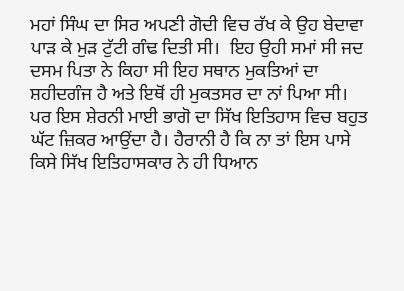ਮਹਾਂ ਸਿੰਘ ਦਾ ਸਿਰ ਅਪਣੀ ਗੋਦੀ ਵਿਚ ਰੱਖ ਕੇ ਉਹ ਬੇਦਾਵਾ ਪਾੜ ਕੇ ਮੁੜ ਟੁੱਟੀ ਗੰਢ ਦਿਤੀ ਸੀ।  ਇਹ ਉਹੀ ਸਮਾਂ ਸੀ ਜਦ ਦਸਮ ਪਿਤਾ ਨੇ ਕਿਹਾ ਸੀ ਇਹ ਸਥਾਨ ਮੁਕਤਿਆਂ ਦਾ ਸ਼ਹੀਦਗੰਜ ਹੈ ਅਤੇ ਇਥੋਂ ਹੀ ਮੁਕਤਸਰ ਦਾ ਨਾਂ ਪਿਆ ਸੀ। ਪਰ ਇਸ ਸ਼ੇਰਨੀ ਮਾਈ ਭਾਗੋ ਦਾ ਸਿੱਖ ਇਤਿਹਾਸ ਵਿਚ ਬਹੁਤ ਘੱਟ ਜ਼ਿਕਰ ਆਉਂਦਾ ਹੈ। ਹੈਰਾਨੀ ਹੈ ਕਿ ਨਾ ਤਾਂ ਇਸ ਪਾਸੇ ਕਿਸੇ ਸਿੱਖ ਇਤਿਹਾਸਕਾਰ ਨੇ ਹੀ ਧਿਆਨ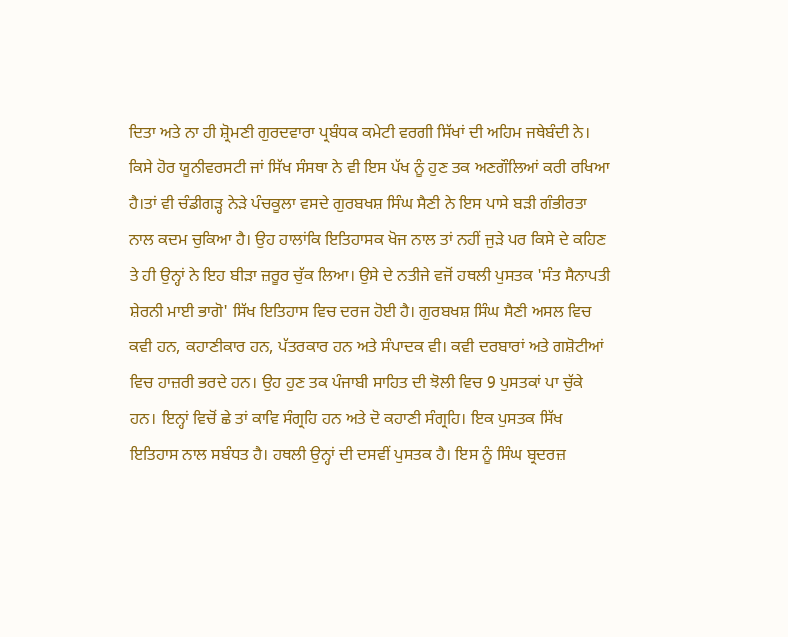ਦਿਤਾ ਅਤੇ ਨਾ ਹੀ ਸ਼੍ਰੋਮਣੀ ਗੁਰਦਵਾਰਾ ਪ੍ਰਬੰਧਕ ਕਮੇਟੀ ਵਰਗੀ ਸਿੱਖਾਂ ਦੀ ਅਹਿਮ ਜਥੇਬੰਦੀ ਨੇ।  ਕਿਸੇ ਹੋਰ ਯੂਨੀਵਰਸਟੀ ਜਾਂ ਸਿੱਖ ਸੰਸਥਾ ਨੇ ਵੀ ਇਸ ਪੱਖ ਨੂੰ ਹੁਣ ਤਕ ਅਣਗੌਲਿਆਂ ਕਰੀ ਰਖਿਆ ਹੈ।ਤਾਂ ਵੀ ਚੰਡੀਗੜ੍ਹ ਨੇੜੇ ਪੰਚਕੂਲਾ ਵਸਦੇ ਗੁਰਬਖਸ਼ ਸਿੰਘ ਸੈਣੀ ਨੇ ਇਸ ਪਾਸੇ ਬੜੀ ਗੰਭੀਰਤਾ ਨਾਲ ਕਦਮ ਚੁਕਿਆ ਹੈ। ਉਹ ਹਾਲਾਂਕਿ ਇਤਿਹਾਸਕ ਖੋਜ ਨਾਲ ਤਾਂ ਨਹੀਂ ਜੁੜੇ ਪਰ ਕਿਸੇ ਦੇ ਕਹਿਣ ਤੇ ਹੀ ਉਨ੍ਹਾਂ ਨੇ ਇਹ ਬੀੜਾ ਜ਼ਰੂਰ ਚੁੱਕ ਲਿਆ। ਉਸੇ ਦੇ ਨਤੀਜੇ ਵਜੋਂ ਹਥਲੀ ਪੁਸਤਕ 'ਸੰਤ ਸੈਨਾਪਤੀ ਸ਼ੇਰਨੀ ਮਾਈ ਭਾਗੋ' ਸਿੱਖ ਇਤਿਹਾਸ ਵਿਚ ਦਰਜ ਹੋਈ ਹੈ। ਗੁਰਬਖਸ਼ ਸਿੰਘ ਸੈਣੀ ਅਸਲ ਵਿਚ ਕਵੀ ਹਨ, ਕਹਾਣੀਕਾਰ ਹਨ, ਪੱਤਰਕਾਰ ਹਨ ਅਤੇ ਸੰਪਾਦਕ ਵੀ। ਕਵੀ ਦਰਬਾਰਾਂ ਅਤੇ ਗਸ਼ੋਟੀਆਂ ਵਿਚ ਹਾਜ਼ਰੀ ਭਰਦੇ ਹਨ। ਉਹ ਹੁਣ ਤਕ ਪੰਜਾਬੀ ਸਾਹਿਤ ਦੀ ਝੋਲੀ ਵਿਚ 9 ਪੁਸਤਕਾਂ ਪਾ ਚੁੱਕੇ ਹਨ। ਇਨ੍ਹਾਂ ਵਿਚੋਂ ਛੇ ਤਾਂ ਕਾਵਿ ਸੰਗ੍ਰਹਿ ਹਨ ਅਤੇ ਦੋ ਕਹਾਣੀ ਸੰਗ੍ਰਹਿ। ਇਕ ਪੁਸਤਕ ਸਿੱਖ ਇਤਿਹਾਸ ਨਾਲ ਸਬੰਧਤ ਹੈ। ਹਥਲੀ ਉਨ੍ਹਾਂ ਦੀ ਦਸਵੀਂ ਪੁਸਤਕ ਹੈ। ਇਸ ਨੂੰ ਸਿੰਘ ਬ੍ਰਦਰਜ਼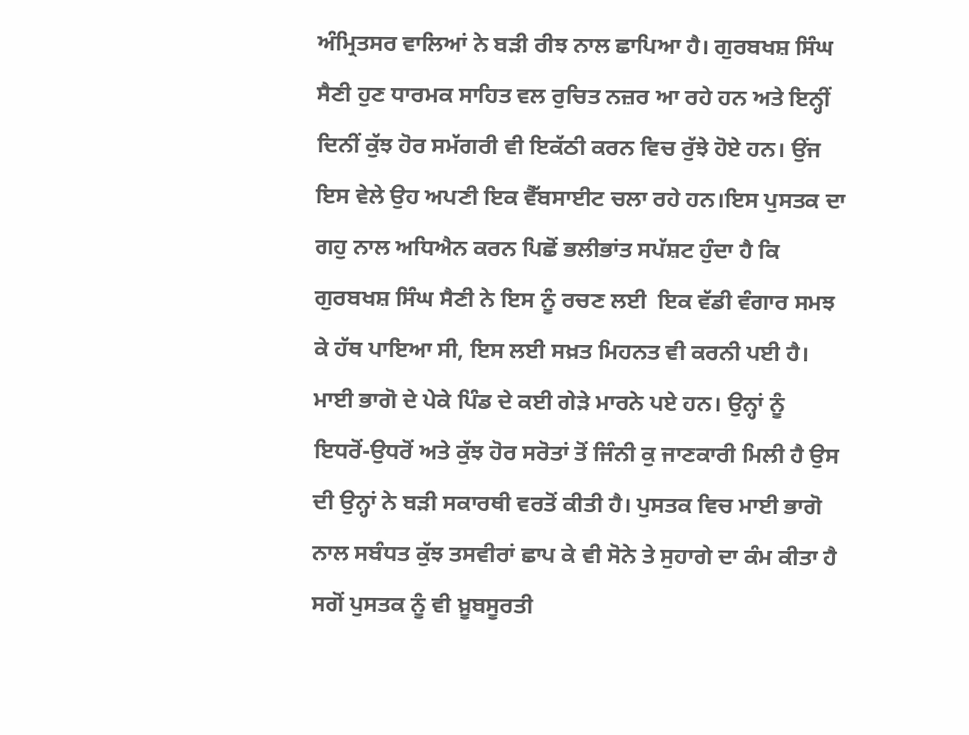ਅੰਮ੍ਰਿਤਸਰ ਵਾਲਿਆਂ ਨੇ ਬੜੀ ਰੀਝ ਨਾਲ ਛਾਪਿਆ ਹੈ। ਗੁਰਬਖਸ਼ ਸਿੰਘ ਸੈਣੀ ਹੁਣ ਧਾਰਮਕ ਸਾਹਿਤ ਵਲ ਰੁਚਿਤ ਨਜ਼ਰ ਆ ਰਹੇ ਹਨ ਅਤੇ ਇਨ੍ਹੀਂ ਦਿਨੀਂ ਕੁੱਝ ਹੋਰ ਸਮੱਗਰੀ ਵੀ ਇਕੱਠੀ ਕਰਨ ਵਿਚ ਰੁੱਝੇ ਹੋਏ ਹਨ। ਉਂਜ ਇਸ ਵੇਲੇ ਉਹ ਅਪਣੀ ਇਕ ਵੈੱਬਸਾਈਟ ਚਲਾ ਰਹੇ ਹਨ।ਇਸ ਪੁਸਤਕ ਦਾ ਗਹੁ ਨਾਲ ਅਧਿਐਨ ਕਰਨ ਪਿਛੋਂ ਭਲੀਭਾਂਤ ਸਪੱਸ਼ਟ ਹੁੰਦਾ ਹੈ ਕਿ ਗੁਰਬਖਸ਼ ਸਿੰਘ ਸੈਣੀ ਨੇ ਇਸ ਨੂੰ ਰਚਣ ਲਈ  ਇਕ ਵੱਡੀ ਵੰਗਾਰ ਸਮਝ ਕੇ ਹੱਥ ਪਾਇਆ ਸੀ, ਇਸ ਲਈ ਸਖ਼ਤ ਮਿਹਨਤ ਵੀ ਕਰਨੀ ਪਈ ਹੈ। ਮਾਈ ਭਾਗੋ ਦੇ ਪੇਕੇ ਪਿੰਡ ਦੇ ਕਈ ਗੇੜੇ ਮਾਰਨੇ ਪਏ ਹਨ। ਉਨ੍ਹਾਂ ਨੂੰ ਇਧਰੋਂ-ਉਧਰੋਂ ਅਤੇ ਕੁੱਝ ਹੋਰ ਸਰੋਤਾਂ ਤੋਂ ਜਿੰਨੀ ਕੁ ਜਾਣਕਾਰੀ ਮਿਲੀ ਹੈ ਉਸ ਦੀ ਉਨ੍ਹਾਂ ਨੇ ਬੜੀ ਸਕਾਰਥੀ ਵਰਤੋਂ ਕੀਤੀ ਹੈ। ਪੁਸਤਕ ਵਿਚ ਮਾਈ ਭਾਗੋ ਨਾਲ ਸਬੰਧਤ ਕੁੱਝ ਤਸਵੀਰਾਂ ਛਾਪ ਕੇ ਵੀ ਸੋਨੇ ਤੇ ਸੁਹਾਗੇ ਦਾ ਕੰਮ ਕੀਤਾ ਹੈ ਸਗੋਂ ਪੁਸਤਕ ਨੂੰ ਵੀ ਖ਼ੂਬਸੂਰਤੀ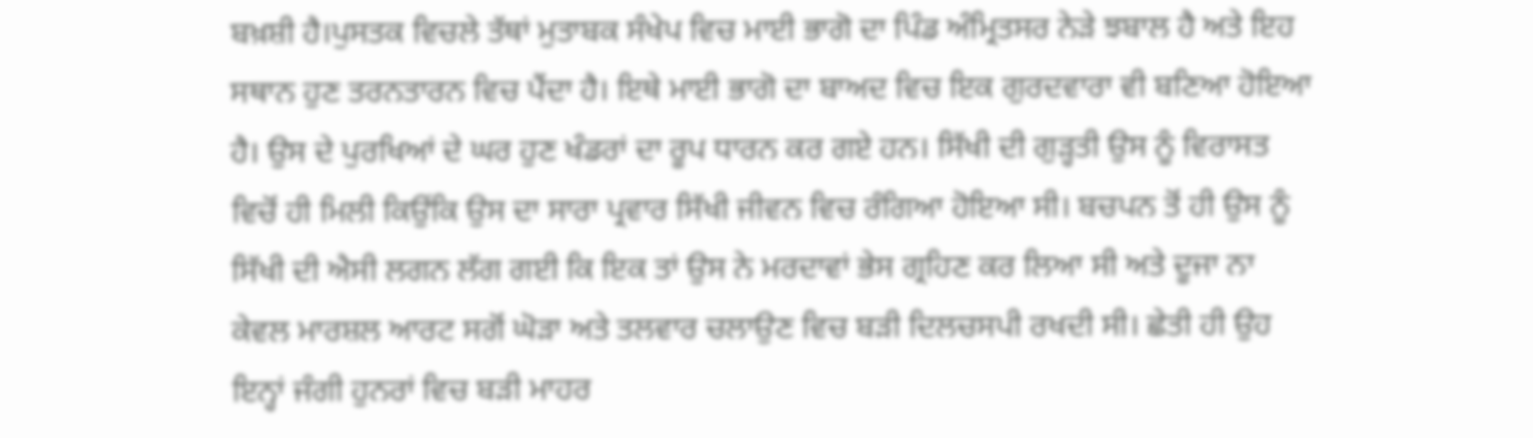ਬਖ਼ਸ਼ੀ ਹੈ।ਪੁਸਤਕ ਵਿਚਲੇ ਤੱਥਾਂ ਮੁਤਾਬਕ ਸੰਖੇਪ ਵਿਚ ਮਾਈ ਭਾਗੋ ਦਾ ਪਿੰਡ ਅੰਮ੍ਰਿਤਸਰ ਨੇੜੇ ਝਬਾਲ ਹੈ ਅਤੇ ਇਹ ਸਥਾਨ ਹੁਣ ਤਰਨਤਾਰਨ ਵਿਚ ਪੈਂਦਾ ਹੈ। ਇਥੇ ਮਾਈ ਭਾਗੋ ਦਾ ਬਾਅਦ ਵਿਚ ਇਕ ਗੁਰਦਵਾਰਾ ਵੀ ਬਣਿਆ ਹੋਇਆ ਹੈ। ਉਸ ਦੇ ਪੁਰਖਿਆਂ ਦੇ ਘਰ ਹੁਣ ਖੰਡਰਾਂ ਦਾ ਰੂਪ ਧਾਰਨ ਕਰ ਗਏ ਹਨ। ਸਿੱਖੀ ਦੀ ਗੁੜ੍ਹਤੀ ਉਸ ਨੂੰ ਵਿਰਾਸਤ ਵਿਚੋਂ ਹੀ ਮਿਲੀ ਕਿਉਂਕਿ ਉਸ ਦਾ ਸਾਰਾ ਪ੍ਰਵਾਰ ਸਿੱਖੀ ਜੀਵਨ ਵਿਚ ਰੰਗਿਆ ਹੋਇਆ ਸੀ। ਬਚਪਨ ਤੋਂ ਹੀ ਉਸ ਨੂੰ ਸਿੱਖੀ ਦੀ ਐਸੀ ਲਗਨ ਲੱਗ ਗਈ ਕਿ ਇਕ ਤਾਂ ਉਸ ਨੇ ਮਰਦਾਵਾਂ ਭੇਸ ਗ੍ਰਹਿਣ ਕਰ ਲਿਆ ਸੀ ਅਤੇ ਦੂਜਾ ਨਾ ਕੇਵਲ ਮਾਰਸ਼ਲ ਆਰਟ ਸਗੋਂ ਘੋੜਾ ਅਤੇ ਤਲਵਾਰ ਚਲਾਉਣ ਵਿਚ ਬੜੀ ਦਿਲਚਸਪੀ ਰਖਦੀ ਸੀ। ਛੇਤੀ ਹੀ ਉਹ ਇਨ੍ਹਾਂ ਜੰਗੀ ਹੁਨਰਾਂ ਵਿਚ ਬੜੀ ਮਾਹਰ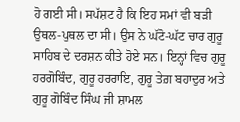ਹੋ ਗਈ ਸੀ। ਸਪੱਸ਼ਟ ਹੈ ਕਿ ਇਹ ਸਮਾਂ ਵੀ ਬੜੀ ਉਥਲ-ਪੁਥਲ ਦਾ ਸੀ। ਉਸ ਨੇ ਘੱਟੋ-ਘੱਟ ਚਾਰ ਗੁਰੂ ਸਾਹਿਬ ਦੇ ਦਰਸ਼ਨ ਕੀਤੇ ਹੋਏ ਸਨ। ਇਨ੍ਹਾਂ ਵਿਚ ਗੁਰੂ ਹਰਗੋਬਿੰਦ, ਗੁਰੂ ਹਰਰਾਇ, ਗੁਰੂ ਤੇਗ਼ ਬਹਾਦੁਰ ਅਤੇ ਗੁਰੂ ਗੋਬਿੰਦ ਸਿੰਘ ਜੀ ਸ਼ਾਮਲ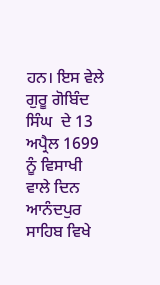ਹਨ। ਇਸ ਵੇਲੇ ਗੁਰੂ ਗੋਬਿੰਦ ਸਿੰਘ  ਦੇ 13 ਅਪ੍ਰੈਲ 1699 ਨੂੰ ਵਿਸਾਖੀ ਵਾਲੇ ਦਿਨ ਆਨੰਦਪੁਰ ਸਾਹਿਬ ਵਿਖੇ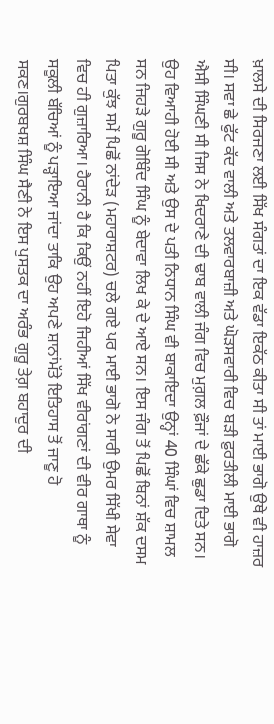ਖ਼ਾਲਸੇ ਦੀ ਸਿਰਜਣਾ ਲਈ ਸਿੱਖ ਸੰਗਤਾਂ ਦਾ ਇਕ ਵੱਡਾ ਇਕੱਠ ਕੀਤਾ ਸੀ ਤਾਂ ਮਾਈ ਭਾਗੋ ਉਥੇ ਵੀ ਹਾਜ਼ਰ ਸੀ। ਸਵਾ ਛੇ ਫੁੱਟ ਕੱਦ ਵਾਲੀ ਅਤੇ ਤਲਵਾਰਬਾਜ਼ੀ ਅਤੇ ਘੋੜਸਵਾਰੀ ਵਿਚ ਬੜੀ ਫ਼ੁਰਤੀਲੀ ਮਾਈ ਭਾਗੋ ਐਸੀ ਸਿੰਘਣੀ ਸੀ ਜਿਸ ਨੇ ਖਿਦਰਾਣੇ ਦੀ ਢਾਬ ਵਾਲੀ ਜੰਗ ਵਿਚ ਮੁਗ਼ਲ ਫ਼ੌਜਾਂ ਦੇ ਛੱਕੇ ਛੁਡਾ ਦਿਤੇ ਸਨ। ਉਹ ਵਿਆਹੀ ਹੋਈ ਸੀ ਅਤੇ ਉਸ ਦੇ ਪਤੀ ਨਿਧਾਨ ਸਿੰਘ ਵੀ ਬਾਕਾਇਦਾ ਉਨ੍ਹਾਂ 40 ਸਿੰਘਾਂ ਵਿਚ ਸ਼ਾਮਲ ਸਨ ਜਿਹੜੇ ਗੁਰੂ ਗੋਬਿੰਦ ਸਿੰਘ ਨੂੰ ਬੇਦਾਵਾ ਲਿਖ ਕੇ ਦੇ ਆਏ ਸਨ। ਇਸ ਜੰਗ ਤੋਂ ਪਿਛੋਂ ਬਿਨਾਂ ਸ਼ੱਕ ਦਸਮ ਪਿਤਾ ਕੁੱਝ ਸਮੇਂ ਪਿਛੋਂ ਨਾਂਦੇੜ (ਮਹਾਰਾਸ਼ਟਰ) ਚਲੇ ਗਏ ਪਰ ਮਾਈ ਭਾਗੋ ਨੇ ਸਾਰੀ ਉਮਰ ਸਿੱਖੀ ਸੇਵਾ ਵਿਚ ਹੀ ਗੁਜ਼ਾਰਿਆ। ਹੈਰਾਨੀ ਹੈ ਕਿ ਕਿਉਂ ਨਹੀਂ ਇਹੋ ਜਿਹੀਆਂ ਸਿੱਖ ਵੀਰਾਂਗਣਾਂ ਦੀ ਵੀਰ ਗਾਥਾ ਨੂੰ ਸਕੂਲੀ ਬੱਚਿਆਂ ਨੂੰ ਪੜ੍ਹਾਇਆ ਜਾਂਦਾ ਤਾਕਿ ਉਹ ਅਪਣੇ ਸ਼ਾਨਾਂਮੱਤੇ ਇਤਿਹਾਸ ਤੋਂ ਜਾਣੂ ਹੋ ਸਕਣ।ਗੁਰਬਖਸ਼ ਸਿੰਘ ਸੈਣੀ ਨੇ ਇਸ ਪੁਸਤਕ ਦਾ ਅਰੰਭ ਗੁਰੂ ਤੇਗ਼ ਬਹਾਦੁਰ ਦੀ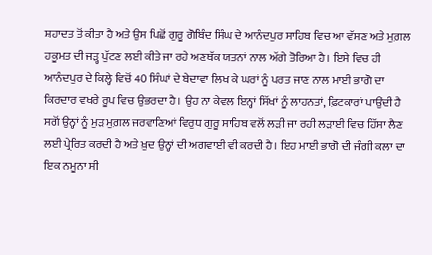ਸ਼ਹਾਦਤ ਤੋਂ ਕੀਤਾ ਹੈ ਅਤੇ ਉਸ ਪਿਛੋਂ ਗੁਰੂ ਗੋਬਿੰਦ ਸਿੰਘ ਦੇ ਆਨੰਦਪੁਰ ਸਾਹਿਬ ਵਿਚ ਆ ਵੱਸਣ ਅਤੇ ਮੁਗ਼ਲ ਹਕੂਮਤ ਦੀ ਜੜ੍ਹ ਪੁੱਟਣ ਲਈ ਕੀਤੇ ਜਾ ਰਹੇ ਅਣਥੱਕ ਯਤਨਾਂ ਨਾਲ ਅੱਗੇ ਤੋਰਿਆ ਹੈ। ਇਸੇ ਵਿਚ ਹੀ ਆਨੰਦਪੁਰ ਦੇ ਕਿਲ੍ਹੇ ਵਿਚੋਂ 40 ਸਿੰਘਾਂ ਦੇ ਬੇਦਾਵਾ ਲਿਖ ਕੇ ਘਰਾਂ ਨੂੰ ਪਰਤ ਜਾਣ ਨਾਲ ਮਾਈ ਭਾਗੋ ਦਾ ਕਿਰਦਾਰ ਵਖਰੇ ਰੂਪ ਵਿਚ ਉਭਰਦਾ ਹੈ। ਉਹ ਨਾ ਕੇਵਲ ਇਨ੍ਹਾਂ ਸਿੱਖਾਂ ਨੂੰ ਲਾਹਨਤਾਂ, ਫ਼ਿਟਕਾਰਾਂ ਪਾਉਂਦੀ ਹੈ ਸਗੋਂ ਉਨ੍ਹਾਂ ਨੂੰ ਮੁੜ ਮੁਗ਼ਲ ਜਰਵਾਣਿਆਂ ਵਿਰੁਧ ਗੁਰੂ ਸਾਹਿਬ ਵਲੋਂ ਲੜੀ ਜਾ ਰਹੀ ਲੜਾਈ ਵਿਚ ਹਿੱਸਾ ਲੈਣ ਲਈ ਪ੍ਰੇਰਿਤ ਕਰਦੀ ਹੈ ਅਤੇ ਖ਼ੁਦ ਉਨ੍ਹਾਂ ਦੀ ਅਗਵਾਈ ਵੀ ਕਰਦੀ ਹੈ। ਇਹ ਮਾਈ ਭਾਗੋ ਦੀ ਜੰਗੀ ਕਲਾ ਦਾ ਇਕ ਨਮੂਨਾ ਸੀ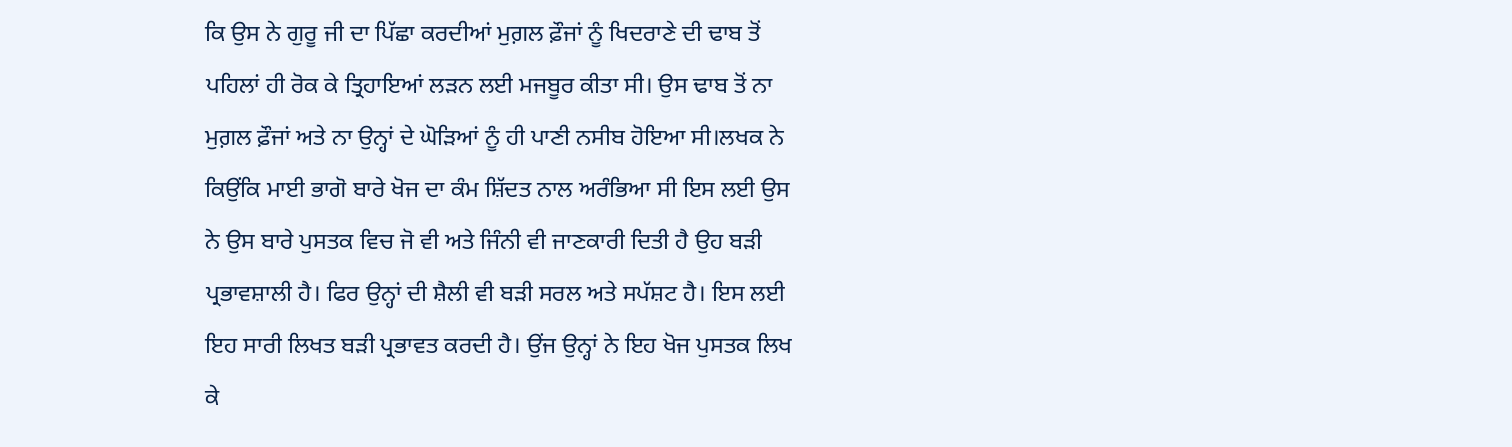ਕਿ ਉਸ ਨੇ ਗੁਰੂ ਜੀ ਦਾ ਪਿੱਛਾ ਕਰਦੀਆਂ ਮੁਗ਼ਲ ਫ਼ੌਜਾਂ ਨੂੰ ਖਿਦਰਾਣੇ ਦੀ ਢਾਬ ਤੋਂ ਪਹਿਲਾਂ ਹੀ ਰੋਕ ਕੇ ਤ੍ਰਿਹਾਇਆਂ ਲੜਨ ਲਈ ਮਜਬੂਰ ਕੀਤਾ ਸੀ। ਉਸ ਢਾਬ ਤੋਂ ਨਾ ਮੁਗ਼ਲ ਫ਼ੌਜਾਂ ਅਤੇ ਨਾ ਉਨ੍ਹਾਂ ਦੇ ਘੋੜਿਆਂ ਨੂੰ ਹੀ ਪਾਣੀ ਨਸੀਬ ਹੋਇਆ ਸੀ।ਲਖਕ ਨੇ ਕਿਉਂਕਿ ਮਾਈ ਭਾਗੋ ਬਾਰੇ ਖੋਜ ਦਾ ਕੰਮ ਸ਼ਿੱਦਤ ਨਾਲ ਅਰੰਭਿਆ ਸੀ ਇਸ ਲਈ ਉਸ ਨੇ ਉਸ ਬਾਰੇ ਪੁਸਤਕ ਵਿਚ ਜੋ ਵੀ ਅਤੇ ਜਿੰਨੀ ਵੀ ਜਾਣਕਾਰੀ ਦਿਤੀ ਹੈ ਉਹ ਬੜੀ ਪ੍ਰਭਾਵਸ਼ਾਲੀ ਹੈ। ਫਿਰ ਉਨ੍ਹਾਂ ਦੀ ਸ਼ੈਲੀ ਵੀ ਬੜੀ ਸਰਲ ਅਤੇ ਸਪੱਸ਼ਟ ਹੈ। ਇਸ ਲਈ ਇਹ ਸਾਰੀ ਲਿਖਤ ਬੜੀ ਪ੍ਰਭਾਵਤ ਕਰਦੀ ਹੈ। ਉਂਜ ਉਨ੍ਹਾਂ ਨੇ ਇਹ ਖੋਜ ਪੁਸਤਕ ਲਿਖ ਕੇ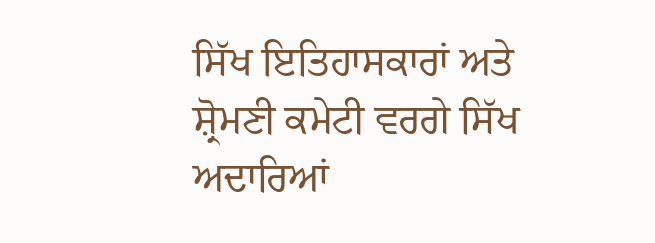ਸਿੱਖ ਇਤਿਹਾਸਕਾਰਾਂ ਅਤੇ ਸ਼੍ਰੋਮਣੀ ਕਮੇਟੀ ਵਰਗੇ ਸਿੱਖ ਅਦਾਰਿਆਂ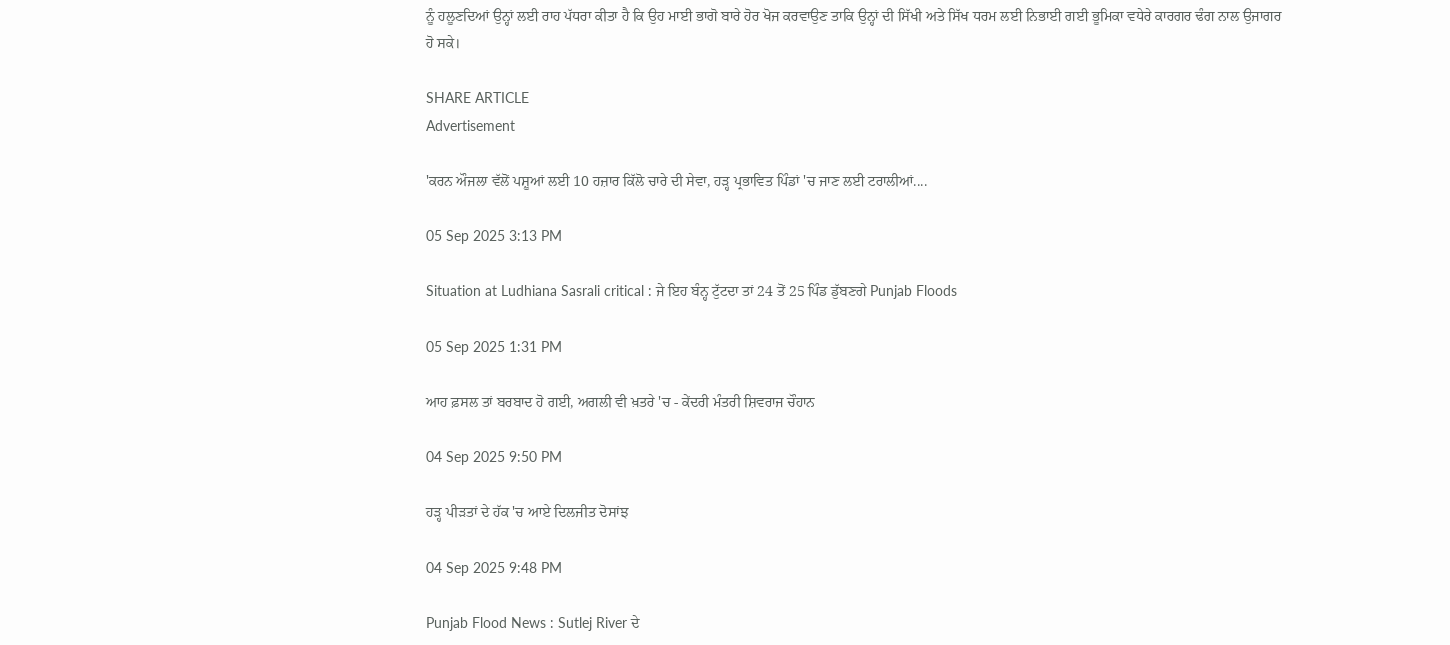ਨੂੰ ਹਲੂਣਦਿਆਂ ਉਨ੍ਹਾਂ ਲਈ ਰਾਹ ਪੱਧਰਾ ਕੀਤਾ ਹੈ ਕਿ ਉਹ ਮਾਈ ਭਾਗੋ ਬਾਰੇ ਹੋਰ ਖੋਜ ਕਰਵਾਉਣ ਤਾਕਿ ਉਨ੍ਹਾਂ ਦੀ ਸਿੱਖੀ ਅਤੇ ਸਿੱਖ ਧਰਮ ਲਈ ਨਿਭਾਈ ਗਈ ਭੂਮਿਕਾ ਵਧੇਰੇ ਕਾਰਗਰ ਢੰਗ ਨਾਲ ਉਜਾਗਰ ਹੋ ਸਕੇ।

SHARE ARTICLE
Advertisement

'ਕਰਨ ਔਜਲਾ ਵੱਲੋਂ ਪਸ਼ੂਆਂ ਲਈ 10 ਹਜ਼ਾਰ ਕਿੱਲੋ ਚਾਰੇ ਦੀ ਸੇਵਾ, ਹੜ੍ਹ ਪ੍ਰਭਾਵਿਤ ਪਿੰਡਾਂ 'ਚ ਜਾਣ ਲਈ ਟਰਾਲੀਆਂ....

05 Sep 2025 3:13 PM

Situation at Ludhiana Sasrali critical : ਜੇ ਇਹ ਬੰਨ੍ਹ ਟੁੱਟਦਾ ਤਾਂ 24 ਤੋਂ 25 ਪਿੰਡ ਡੁੱਬਣਗੇ Punjab Floods

05 Sep 2025 1:31 PM

ਆਹ ਫ਼ਸਲ ਤਾਂ ਬਰਬਾਦ ਹੋ ਗਈ, ਅਗਲੀ ਵੀ ਖ਼ਤਰੇ 'ਚ - ਕੇਂਦਰੀ ਮੰਤਰੀ ਸ਼ਿਵਰਾਜ ਚੌਹਾਨ

04 Sep 2025 9:50 PM

ਹੜ੍ਹ ਪੀੜਤਾਂ ਦੇ ਹੱਕ 'ਚ ਆਏ ਦਿਲਜੀਤ ਦੋਸਾਂਝ

04 Sep 2025 9:48 PM

Punjab Flood News : Sutlej River ਦੇ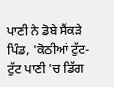ਪਾਣੀ ਨੇ ਡੋਬੇ ਸੈਂਕੜੇ ਪਿੰਡ, 'ਕੋਠੀਆਂ ਟੁੱਟ-ਟੁੱਟ ਪਾਣੀ 'ਚ ਡਿੱਗ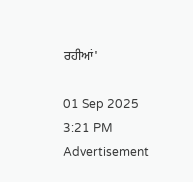ਰਹੀਆਂ'

01 Sep 2025 3:21 PM
Advertisement